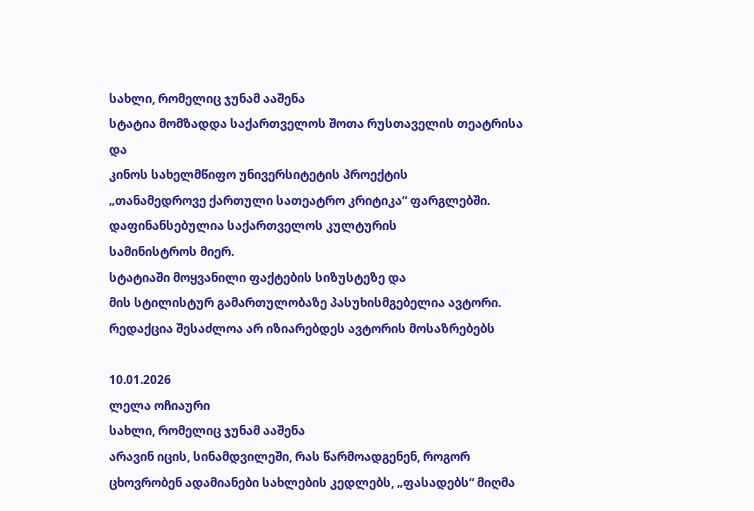სახლი, რომელიც ჯუნამ ააშენა
სტატია მომზადდა საქართველოს შოთა რუსთაველის თეატრისა და
კინოს სახელმწიფო უნივერსიტეტის პროექტის
„თანამედროვე ქართული სათეატრო კრიტიკა“ ფარგლებში.
დაფინანსებულია საქართველოს კულტურის
სამინისტროს მიერ.
სტატიაში მოყვანილი ფაქტების სიზუსტეზე და
მის სტილისტურ გამართულობაზე პასუხისმგებელია ავტორი.
რედაქცია შესაძლოა არ იზიარებდეს ავტორის მოსაზრებებს

10.01.2026
ლელა ოჩიაური
სახლი, რომელიც ჯუნამ ააშენა
არავინ იცის, სინამდვილეში, რას წარმოადგენენ, როგორ ცხოვრობენ ადამიანები სახლების კედლებს, „ფასადებს“ მიღმა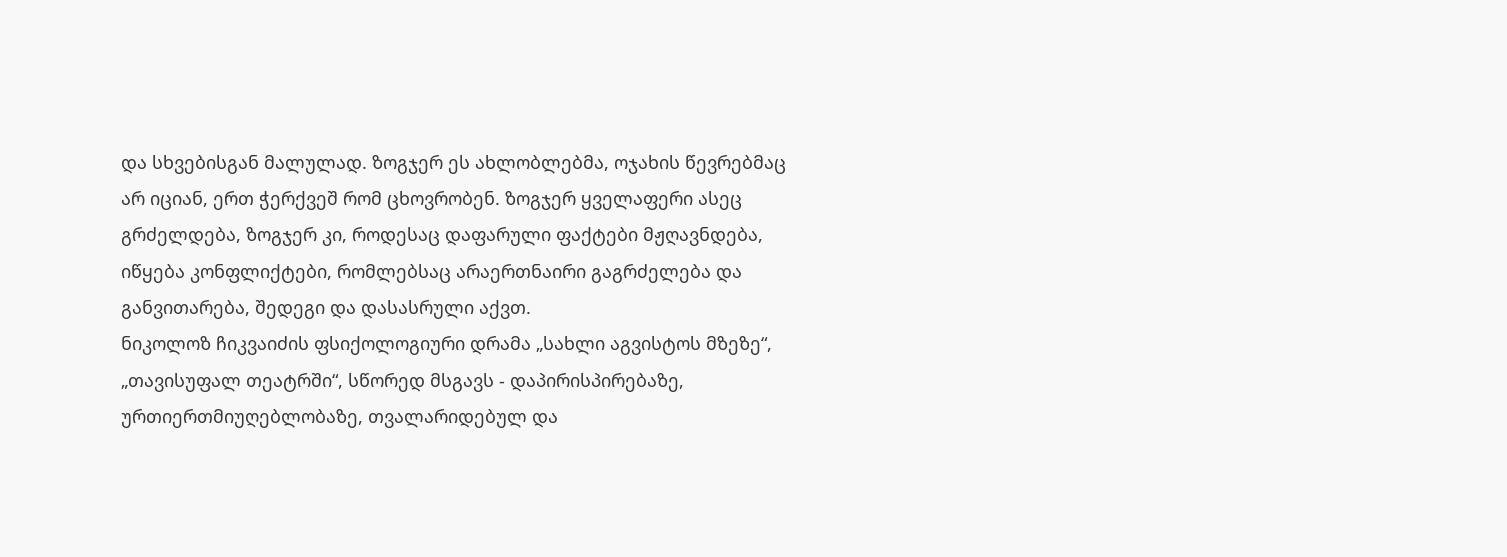და სხვებისგან მალულად. ზოგჯერ ეს ახლობლებმა, ოჯახის წევრებმაც არ იციან, ერთ ჭერქვეშ რომ ცხოვრობენ. ზოგჯერ ყველაფერი ასეც გრძელდება, ზოგჯერ კი, როდესაც დაფარული ფაქტები მჟღავნდება, იწყება კონფლიქტები, რომლებსაც არაერთნაირი გაგრძელება და განვითარება, შედეგი და დასასრული აქვთ.
ნიკოლოზ ჩიკვაიძის ფსიქოლოგიური დრამა „სახლი აგვისტოს მზეზე“, „თავისუფალ თეატრში“, სწორედ მსგავს - დაპირისპირებაზე, ურთიერთმიუღებლობაზე, თვალარიდებულ და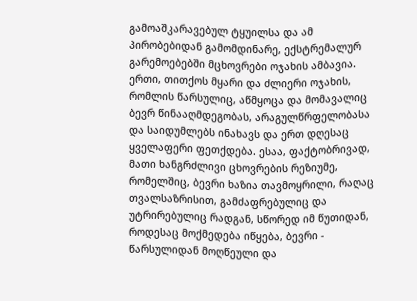გამოაშკარავებულ ტყუილსა და ამ პირობებიდან გამომდინარე, ექსტრემალურ გარემოებებში მცხოვრები ოჯახის ამბავია.
ერთი, თითქოს მყარი და ძლიერი ოჯახის, რომლის წარსულიც, აწმყოცა და მომავალიც ბევრ წინააღმდეგობას, არაგულწრფელობასა და საიდუმლებს ინახავს და ერთ დღესაც ყველაფერი ფეთქდება. ესაა, ფაქტობრივად, მათი ხანგრძლივი ცხოვრების რეზიუმე, რომელშიც, ბევრი ხაზია თავმოყრილი, რაღაც თვალსაზრისით, გამძაფრებულიც და უტრირებულიც რადგან, სწორედ იმ წუთიდან, როდესაც მოქმედება იწყება, ბევრი - წარსულიდან მოღწეული და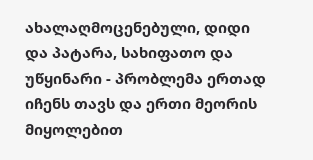ახალაღმოცენებული, დიდი და პატარა, სახიფათო და უწყინარი - პრობლემა ერთად იჩენს თავს და ერთი მეორის მიყოლებით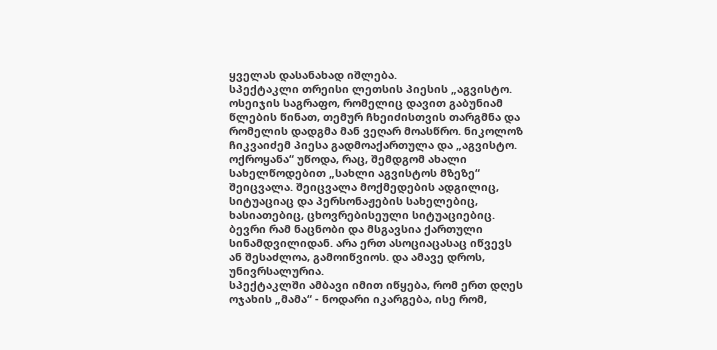ყველას დასანახად იშლება.
სპექტაკლი თრეისი ლეთსის პიესის „აგვისტო. ოსეიჯის საგრაფო, რომელიც დავით გაბუნიამ წლების წინათ, თემურ ჩხეიძისთვის თარგმნა და რომელის დადგმა მან ვეღარ მოასწრო. ნიკოლოზ ჩიკვაიძემ პიესა გადმოაქართულა და „აგვისტო. ოქროყანა“ უწოდა, რაც, შემდგომ ახალი სახელწოდებით „სახლი აგვისტოს მზეზე“ შეიცვალა. შეიცვალა მოქმედების ადგილიც, სიტუაციაც და პერსონაჟების სახელებიც, ხასიათებიც, ცხოვრებისეული სიტუაციებიც. ბევრი რამ ნაცნობი და მსგავსია ქართული სინამდვილიდან. არა ერთ ასოციაცასაც იწვევს ან შესაძლოა, გამოიწვიოს. და ამავე დროს, უნივრსალურია.
სპექტაკლში ამბავი იმით იწყება, რომ ერთ დღეს ოჯახის „მამა“ - ნოდარი იკარგება, ისე რომ,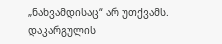„ნახვამდისაც“ არ უთქვამს. დაკარგულის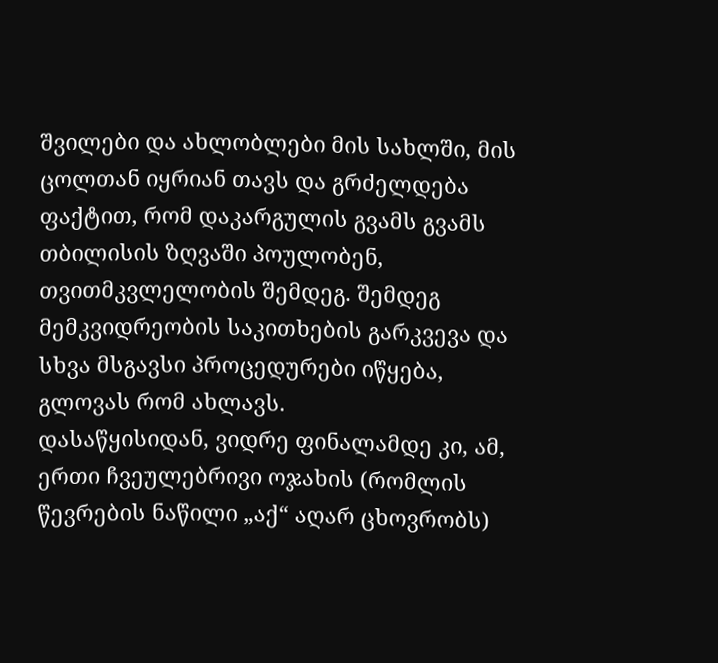შვილები და ახლობლები მის სახლში, მის ცოლთან იყრიან თავს და გრძელდება ფაქტით, რომ დაკარგულის გვამს გვამს თბილისის ზღვაში პოულობენ, თვითმკვლელობის შემდეგ. შემდეგ მემკვიდრეობის საკითხების გარკვევა და სხვა მსგავსი პროცედურები იწყება, გლოვას რომ ახლავს.
დასაწყისიდან, ვიდრე ფინალამდე კი, ამ, ერთი ჩვეულებრივი ოჯახის (რომლის წევრების ნაწილი „აქ“ აღარ ცხოვრობს)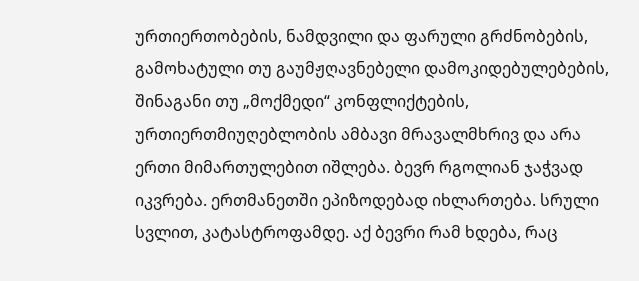ურთიერთობების, ნამდვილი და ფარული გრძნობების, გამოხატული თუ გაუმჟღავნებელი დამოკიდებულებების, შინაგანი თუ „მოქმედი“ კონფლიქტების, ურთიერთმიუღებლობის ამბავი მრავალმხრივ და არა ერთი მიმართულებით იშლება. ბევრ რგოლიან ჯაჭვად იკვრება. ერთმანეთში ეპიზოდებად იხლართება. სრული სვლით, კატასტროფამდე. აქ ბევრი რამ ხდება, რაც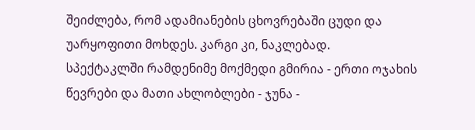შეიძლება, რომ ადამიანების ცხოვრებაში ცუდი და უარყოფითი მოხდეს. კარგი კი, ნაკლებად.
სპექტაკლში რამდენიმე მოქმედი გმირია - ერთი ოჯახის წევრები და მათი ახლობლები - ჯუნა -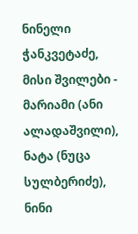ნინელი ჭანკვეტაძე, მისი შვილები - მარიამი (ანი ალადაშვილი), ნატა (ნუცა სულბერიძე), ნინი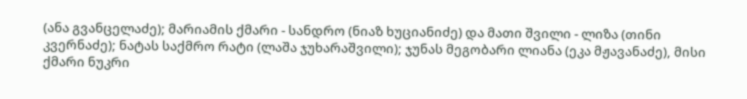(ანა გვანცელაძე); მარიამის ქმარი - სანდრო (ნიაზ ხუციანიძე) და მათი შვილი - ლიზა (თინი კვერნაძე); ნატას საქმრო რატი (ლაშა ჯუხარაშვილი); ჯუნას მეგობარი ლიანა (ეკა მჟავანაძე), მისი ქმარი ნუკრი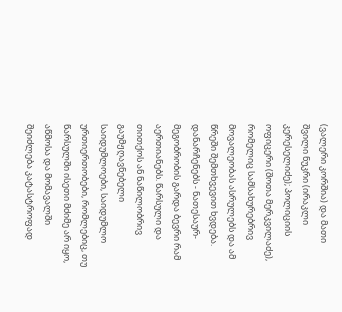(ვალერი კორშია) და მათი შვილი ნუკრი (ირაკლი კერესელიძე); პოლიციის ოფიცერი (შოთა მერკვილაძე), რომელიც სამსახურებრივ მოვალეობას ასრულებს და ამ წრეში შემთხვევით ხვდება. დანარჩენებს - ნათესაურ-მეგობრობის გარდა ბევრი რამ აერთიანებს. წარსული და თითქოს ან ნაწილობრივ გაუმჟღავნებელი საიდუმლოები, საიდუმლო ურთიერთობები, რომლებიც, თუ წარსულში ისეთი მძიმე არ იყო, აწმოსა და მომავალში შეიძლება კატასტროფად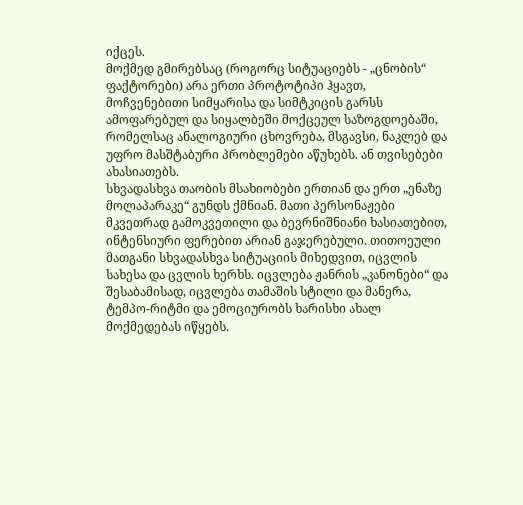იქცეს.
მოქმედ გმირებსაც (როგორც სიტუაციებს - „ცნობის“ ფაქტორები) არა ერთი პროტოტიპი ჰყავთ, მოჩვენებითი სიმყარისა და სიმტკიცის გარსს ამოფარებულ და სიყალბეში მოქცეულ საზოგდოებაში, რომელსაც ანალოგიური ცხოვრება, მსგავსი, ნაკლებ და უფრო მასშტაბური პრობლემები აწუხებს. ან თვისებები ახასიათებს.
სხვადასხვა თაობის მსახიობები ერთიან და ერთ „ენაზე მოლაპარაკე“ გუნდს ქმნიან. მათი პერსონაჟები მკვეთრად გამოკვეთილი და ბევრნიშნიანი ხასიათებით, ინტენსიური ფერებით არიან გაჯერებული. თითოეული მათგანი სხვადასხვა სიტუაციის მიხედვით, იცვლის სახესა და ცვლის ხერხს. იცვლება ჟანრის „კანონები“ და შესაბამისად, იცვლება თამაშის სტილი და მანერა, ტემპო-რიტმი და ემოციურობს ხარისხი ახალ მოქმედებას იწყებს.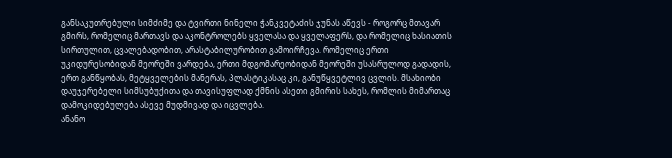განსაკუთრებული სიმძიმე და ტვირთი ნინელი ჭანკვეტაძის ჯუნას აწევს - როგორც მთავარ გმირს, რომელიც მართავს და აკონტროლებს ყველასა და ყველაფერს, და რომელიც ხასიათის სირთულით, ცვალებადობით, არასტაბილურობით გამოირჩევა. რომელიც ერთი უკიდურესობიდან მეორეში ვარდება, ერთი მდგომარეობიდან მეორეში უსასრულოდ გადადის, ერთ განწყობას, მეტყველების მანერას, პლასტიკასაც კი, განუწყვეტლივ ცვლის. მსახიობი დაუჯერებელი სიმსუბუქითა და თავისუფლად ქმნის ასეთი გმირის სახეს, რომლის მიმართაც დამოკიდებულება ასევე მუდმივად და იცვლება.
ანანო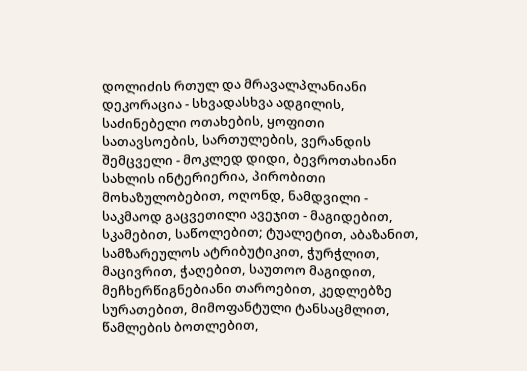დოლიძის რთულ და მრავალპლანიანი დეკორაცია - სხვადასხვა ადგილის, საძინებელი ოთახების, ყოფითი სათავსოების, სართულების, ვერანდის შემცველი - მოკლედ დიდი, ბევროთახიანი სახლის ინტერიერია, პირობითი მოხაზულობებით, ოღონდ, ნამდვილი - საკმაოდ გაცვეთილი ავეჯით - მაგიდებით, სკამებით, საწოლებით; ტუალეტით, აბაზანით, სამზარეულოს ატრიბუტიკით, ჭურჭლით, მაცივრით, ჭაღებით, საუთოო მაგიდით, მეჩხერწიგნებიანი თაროებით, კედლებზე სურათებით, მიმოფანტული ტანსაცმლით, წამლების ბოთლებით,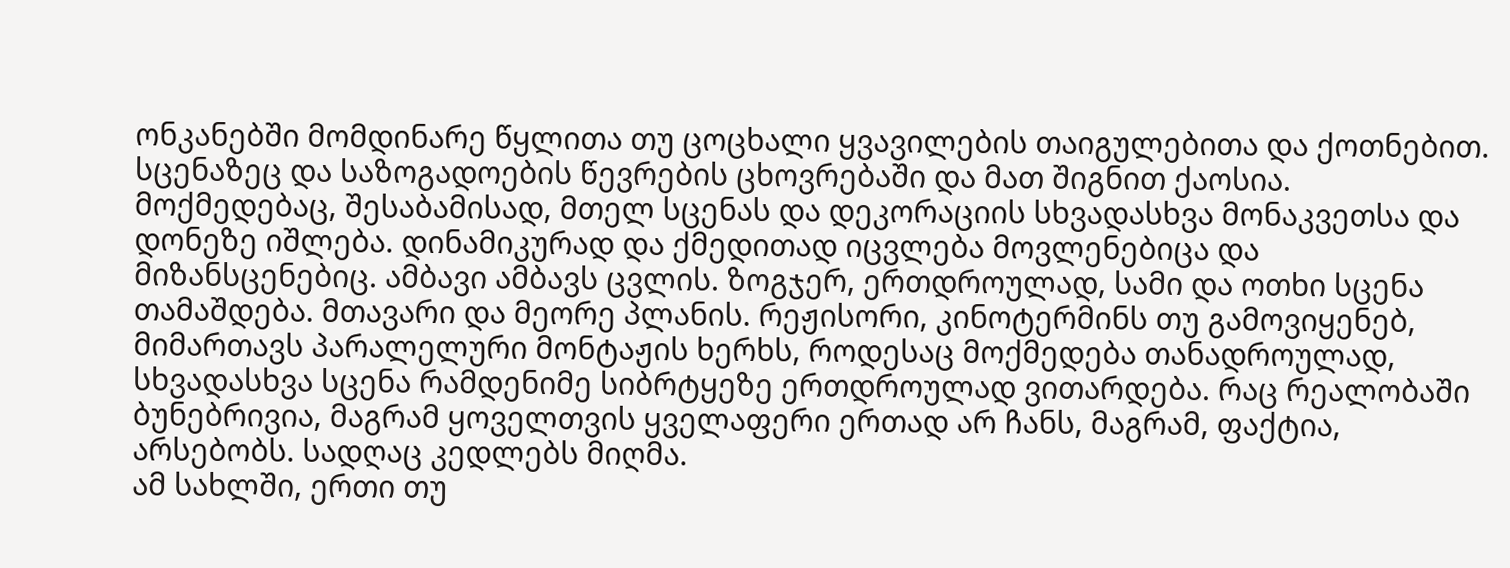ონკანებში მომდინარე წყლითა თუ ცოცხალი ყვავილების თაიგულებითა და ქოთნებით.
სცენაზეც და საზოგადოების წევრების ცხოვრებაში და მათ შიგნით ქაოსია. მოქმედებაც, შესაბამისად, მთელ სცენას და დეკორაციის სხვადასხვა მონაკვეთსა და დონეზე იშლება. დინამიკურად და ქმედითად იცვლება მოვლენებიცა და მიზანსცენებიც. ამბავი ამბავს ცვლის. ზოგჯერ, ერთდროულად, სამი და ოთხი სცენა თამაშდება. მთავარი და მეორე პლანის. რეჟისორი, კინოტერმინს თუ გამოვიყენებ, მიმართავს პარალელური მონტაჟის ხერხს, როდესაც მოქმედება თანადროულად, სხვადასხვა სცენა რამდენიმე სიბრტყეზე ერთდროულად ვითარდება. რაც რეალობაში ბუნებრივია, მაგრამ ყოველთვის ყველაფერი ერთად არ ჩანს, მაგრამ, ფაქტია, არსებობს. სადღაც კედლებს მიღმა.
ამ სახლში, ერთი თუ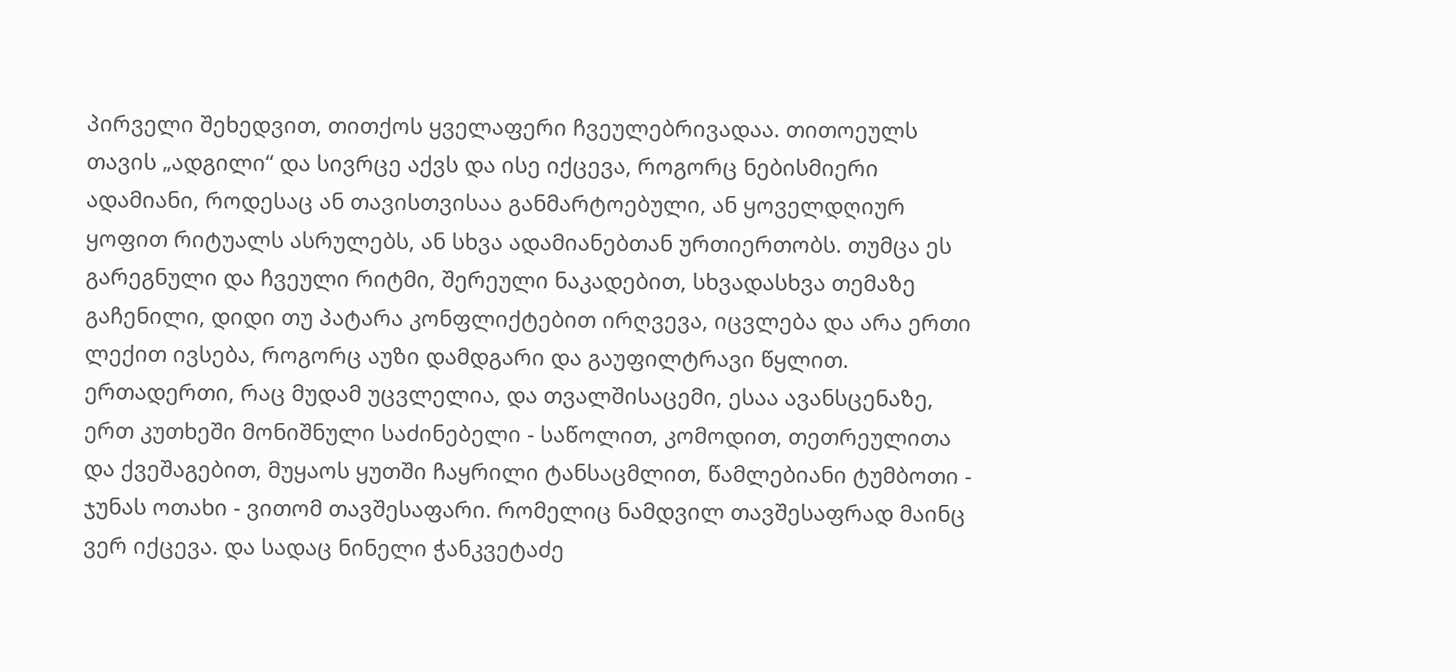პირველი შეხედვით, თითქოს ყველაფერი ჩვეულებრივადაა. თითოეულს თავის „ადგილი“ და სივრცე აქვს და ისე იქცევა, როგორც ნებისმიერი ადამიანი, როდესაც ან თავისთვისაა განმარტოებული, ან ყოველდღიურ ყოფით რიტუალს ასრულებს, ან სხვა ადამიანებთან ურთიერთობს. თუმცა ეს გარეგნული და ჩვეული რიტმი, შერეული ნაკადებით, სხვადასხვა თემაზე გაჩენილი, დიდი თუ პატარა კონფლიქტებით ირღვევა, იცვლება და არა ერთი ლექით ივსება, როგორც აუზი დამდგარი და გაუფილტრავი წყლით.
ერთადერთი, რაც მუდამ უცვლელია, და თვალშისაცემი, ესაა ავანსცენაზე, ერთ კუთხეში მონიშნული საძინებელი - საწოლით, კომოდით, თეთრეულითა და ქვეშაგებით, მუყაოს ყუთში ჩაყრილი ტანსაცმლით, წამლებიანი ტუმბოთი - ჯუნას ოთახი - ვითომ თავშესაფარი. რომელიც ნამდვილ თავშესაფრად მაინც ვერ იქცევა. და სადაც ნინელი ჭანკვეტაძე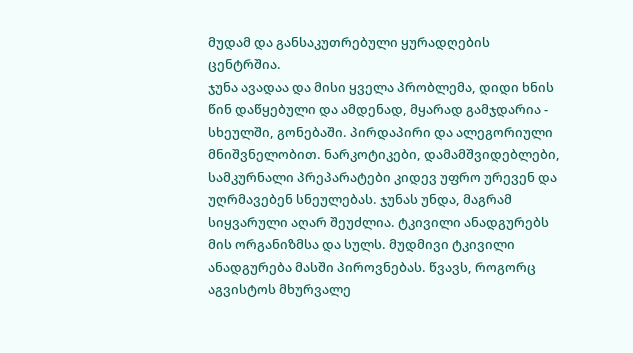მუდამ და განსაკუთრებული ყურადღების ცენტრშია.
ჯუნა ავადაა და მისი ყველა პრობლემა, დიდი ხნის წინ დაწყებული და ამდენად, მყარად გამჯდარია - სხეულში, გონებაში. პირდაპირი და ალეგორიული მნიშვნელობით. ნარკოტიკები, დამამშვიდებლები, სამკურნალი პრეპარატები კიდევ უფრო ურევენ და უღრმავებენ სნეულებას. ჯუნას უნდა, მაგრამ სიყვარული აღარ შეუძლია. ტკივილი ანადგურებს მის ორგანიზმსა და სულს. მუდმივი ტკივილი ანადგურება მასში პიროვნებას. წვავს, როგორც აგვისტოს მხურვალე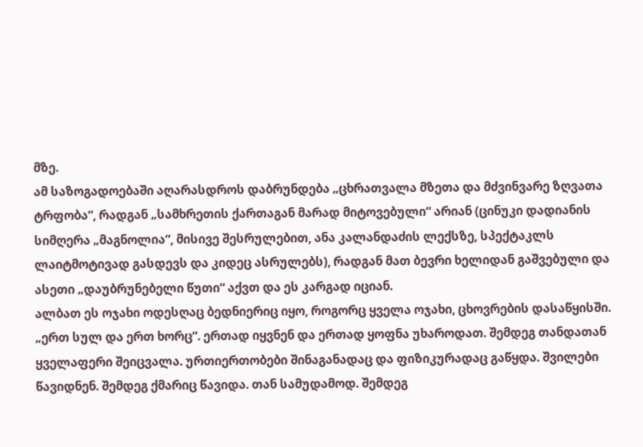მზე.
ამ საზოგადოებაში აღარასდროს დაბრუნდება „ცხრათვალა მზეთა და მძვინვარე ზღვათა ტრფობა“, რადგან „სამხრეთის ქართაგან მარად მიტოვებული“ არიან (ცინუკი დადიანის სიმღერა „მაგნოლია“, მისივე შესრულებით, ანა კალანდაძის ლექსზე, სპექტაკლს ლაიტმოტივად გასდევს და კიდეც ასრულებს), რადგან მათ ბევრი ხელიდან გაშვებული და ასეთი „დაუბრუნებელი წუთი“ აქვთ და ეს კარგად იციან.
ალბათ ეს ოჯახი ოდესღაც ბედნიერიც იყო, როგორც ყველა ოჯახი, ცხოვრების დასაწყისში. „ერთ სულ და ერთ ხორც“. ერთად იყვნენ და ერთად ყოფნა უხაროდათ. შემდეგ თანდათან ყველაფერი შეიცვალა. ურთიერთობები შინაგანადაც და ფიზიკურადაც გაწყდა. შვილები წავიდნენ. შემდეგ ქმარიც წავიდა. თან სამუდამოდ. შემდეგ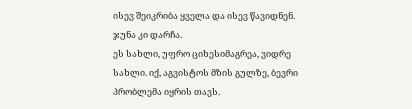ისევ შეიკრიბა ყველა და ისევ წავიდნენ. ჯუნა კი დარჩა.
ეს სახლი, უფრო ციხესიმაგრეა, ვიდრე სახლი. იქ, აგვისტოს მზის გულზე, ბევრი პრობლემა იყრის თავს.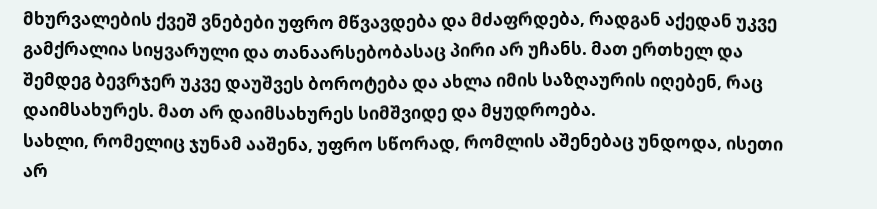მხურვალების ქვეშ ვნებები უფრო მწვავდება და მძაფრდება, რადგან აქედან უკვე გამქრალია სიყვარული და თანაარსებობასაც პირი არ უჩანს. მათ ერთხელ და შემდეგ ბევრჯერ უკვე დაუშვეს ბოროტება და ახლა იმის საზღაურის იღებენ, რაც დაიმსახურეს. მათ არ დაიმსახურეს სიმშვიდე და მყუდროება.
სახლი, რომელიც ჯუნამ ააშენა, უფრო სწორად, რომლის აშენებაც უნდოდა, ისეთი არ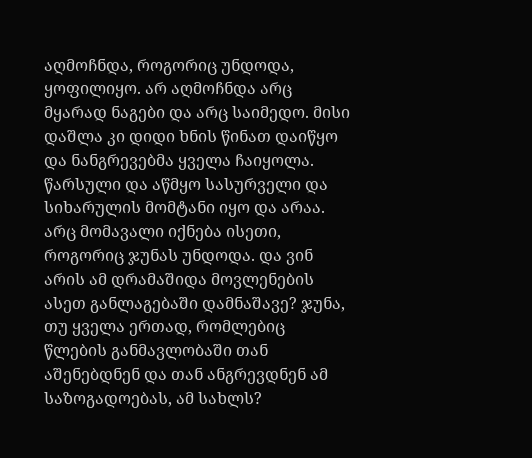აღმოჩნდა, როგორიც უნდოდა, ყოფილიყო. არ აღმოჩნდა არც მყარად ნაგები და არც საიმედო. მისი დაშლა კი დიდი ხნის წინათ დაიწყო და ნანგრევებმა ყველა ჩაიყოლა. წარსული და აწმყო სასურველი და სიხარულის მომტანი იყო და არაა. არც მომავალი იქნება ისეთი, როგორიც ჯუნას უნდოდა. და ვინ არის ამ დრამაშიდა მოვლენების ასეთ განლაგებაში დამნაშავე? ჯუნა, თუ ყველა ერთად, რომლებიც წლების განმავლობაში თან აშენებდნენ და თან ანგრევდნენ ამ საზოგადოებას, ამ სახლს?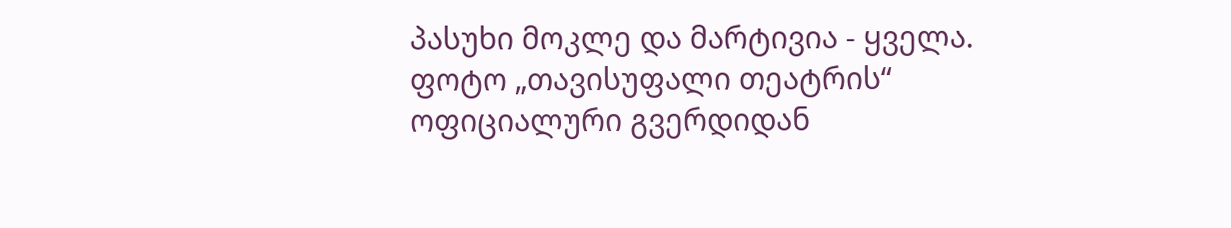პასუხი მოკლე და მარტივია - ყველა.
ფოტო „თავისუფალი თეატრის“ ოფიციალური გვერდიდან